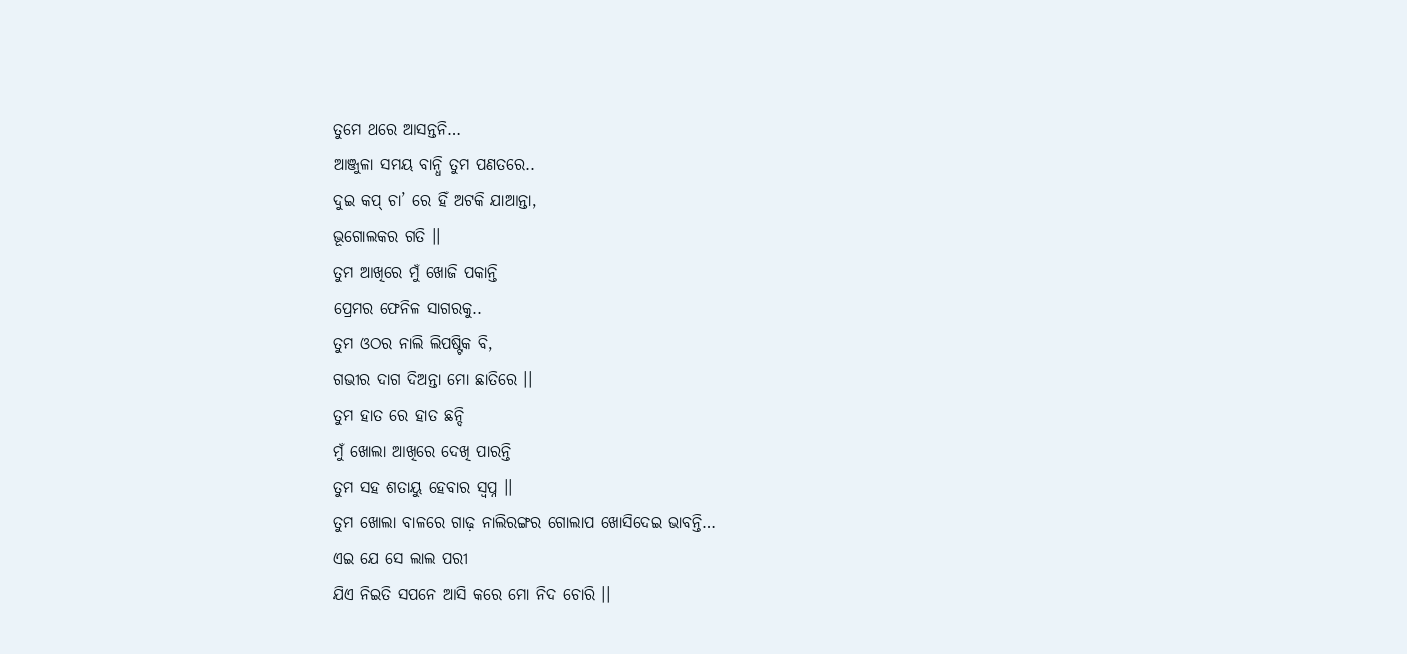ତୁମେ ଥରେ ଆସନ୍ତନି…
ଆଞ୍ଜୁଳା ସମୟ ବାନ୍ଧି ତୁମ ପଣତରେ..
ଦୁଇ କପ୍ ଚା’ ରେ ହିଁ ଅଟକି ଯାଆନ୍ତା,
ଭୂଗୋଲକର ଗତି ।।
ତୁମ ଆଖିରେ ମୁଁ ଖୋଜି ପକାନ୍ତି
ପ୍ରେମର ଫେନିଳ ସାଗରକୁ..
ତୁମ ଓଠର ନାଲି ଲିପଷ୍ଟିକ ବି,
ଗଭୀର ଦାଗ ଦିଅନ୍ତା ମୋ ଛାତିରେ ।।
ତୁମ ହାତ ରେ ହାତ ଛନ୍ଦି
ମୁଁ ଖୋଲା ଆଖିରେ ଦେଖି ପାରନ୍ତି
ତୁମ ସହ ଶତାୟୁ ହେବାର ସ୍ୱପ୍ନ ।।
ତୁମ ଖୋଲା ବାଳରେ ଗାଢ଼ ନାଲିରଙ୍ଗର ଗୋଲାପ ଖୋସିଦେଇ ଭାବନ୍ତି…
ଏଇ ଯେ ସେ ଲାଲ ପରୀ
ଯିଏ ନିଇତି ସପନେ ଆସି କରେ ମୋ ନିଦ ଚୋରି ।।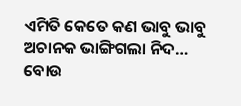ଏମିତି କେତେ କଣ ଭାବୁ ଭାବୁ ଅଚାନକ ଭାଙ୍ଗିଗଲା ନିଦ…
ବୋଉ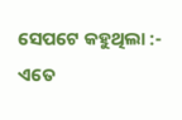ସେପଟେ କହୁଥିଲା :- ଏତେ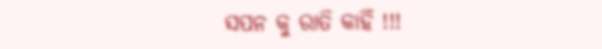ସପନ କୁ ରାତି କାହିଁ !!!